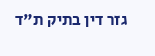גזר דין בתיק ת"ד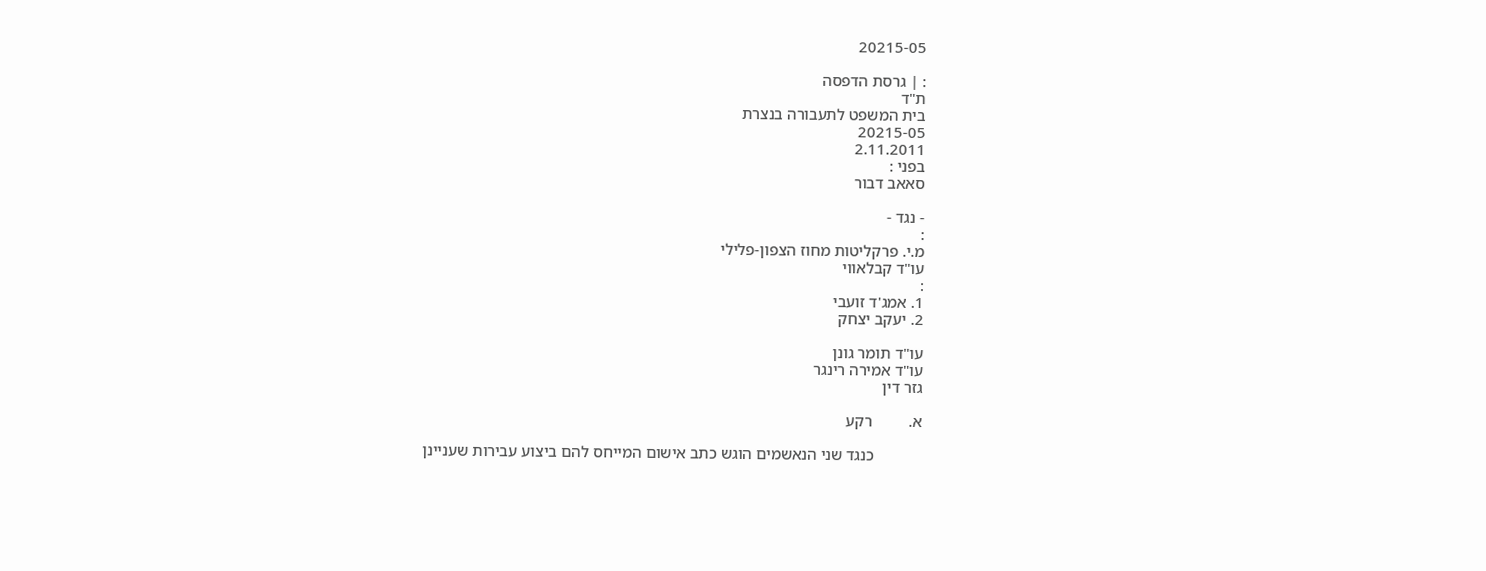20215-05

: | גרסת הדפסה
ת"ד
בית המשפט לתעבורה בנצרת
20215-05
2.11.2011
בפני :
סאאב דבור

- נגד -
:
מ.י. פרקליטות מחוז הצפון-פלילי
עו"ד קבלאווי
:
1. אמג'ד זועבי
2. יעקב יצחק

עו"ד תומר גונן
עו"ד אמירה רינגר
גזר דין

א.         רקע

            כנגד שני הנאשמים הוגש כתב אישום המייחס להם ביצוע עבירות שעניינן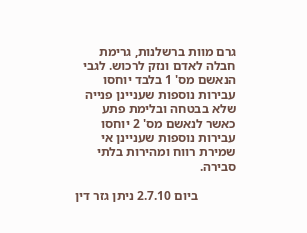גרם מוות ברשלנות, גרימת חבלה לאדם ונזק לרכוש. לגבי הנאשם מס' 1 בלבד יוחסו עבירות נוספות שעניינן פנייה שלא בבטחה ובלימת פתע כאשר לנאשם מס' 2 יוחסו עבירות נוספות שעניינן אי שמירת רווח ומהירות בלתי סבירה.

            ביום 2.7.10 ניתן גזר דין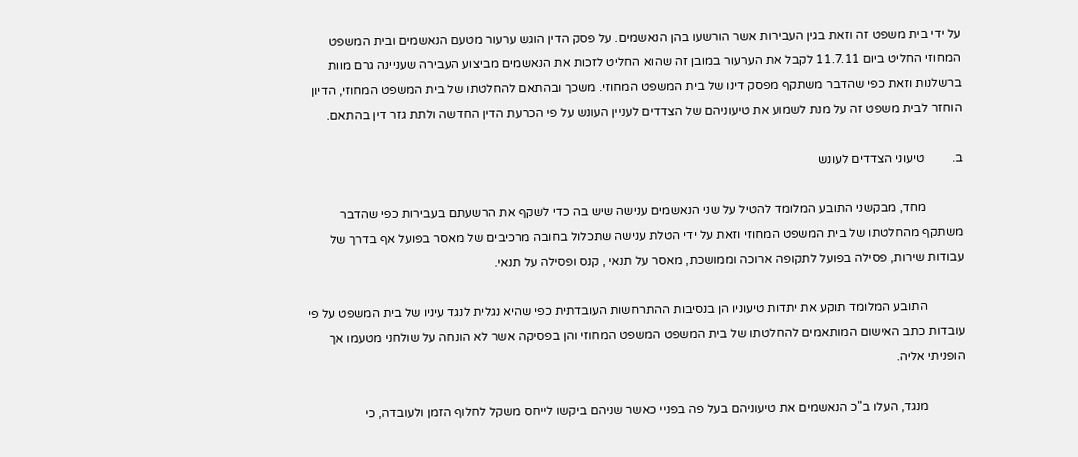על ידי בית משפט זה וזאת בגין העבירות אשר הורשעו בהן הנאשמים. על פסק הדין הוגש ערעור מטעם הנאשמים ובית המשפט המחוזי החליט ביום 11.7.11 לקבל את הערעור במובן זה שהוא החליט לזכות את הנאשמים מביצוע העבירה שעניינה גרם מוות ברשלנות וזאת כפי שהדבר משתקף מפסק דינו של בית המשפט המחוזי. משכך ובהתאם להחלטתו של בית המשפט המחוזי, הדיון הוחזר לבית משפט זה על מנת לשמוע את טיעוניהם של הצדדים לעניין העונש על פי הכרעת הדין החדשה ולתת גזר דין בהתאם.

ב.         טיעוני הצדדים לעונש

            מחד, מבקשני התובע המלומד להטיל על שני הנאשמים ענישה שיש בה כדי לשקף את הרשעתם בעבירות כפי שהדבר משתקף מהחלטתו של בית המשפט המחוזי וזאת על ידי הטלת ענישה שתכלול בחובה מרכיבים של מאסר בפועל אף בדרך של עבודות שירות, פסילה בפועל לתקופה ארוכה וממושכת, מאסר על תנאי , קנס ופסילה על תנאי.

            התובע המלומד תוקע את יתדות טיעוניו הן בנסיבות ההתרחשות העובדתית כפי שהיא נגלית לנגד עיניו של בית המשפט על פי עובדות כתב האישום המותאמים להחלטתו של בית המשפט המשפט המחוזי והן בפסיקה אשר לא הונחה על שולחני מטעמו אך הופניתי אליה.

            מנגד, העלו ב"כ הנאשמים את טיעוניהם בעל פה בפניי כאשר שניהם ביקשו לייחס משקל לחלוף הזמן ולעובדה, כי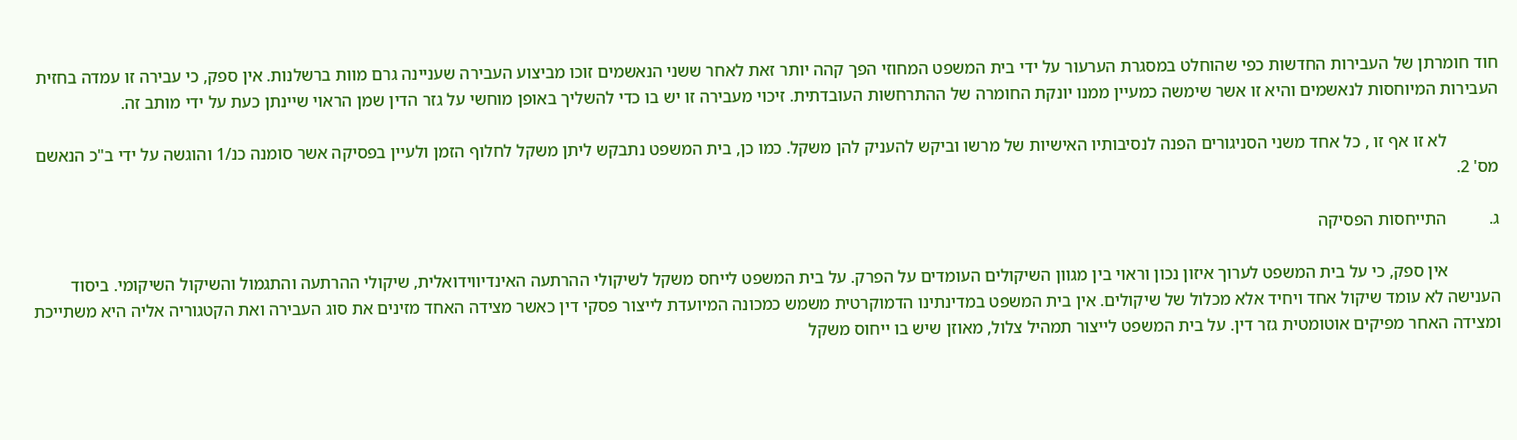חוד חומרתן של העבירות החדשות כפי שהוחלט במסגרת הערעור על ידי בית המשפט המחוזי הפך קהה יותר זאת לאחר ששני הנאשמים זוכו מביצוע העבירה שעניינה גרם מוות ברשלנות. אין ספק, כי עבירה זו עמדה בחזית העבירות המיוחסות לנאשמים והיא זו אשר שימשה כמעיין ממנו יונקת החומרה של ההתרחשות העובדתית. זיכוי מעבירה זו יש בו כדי להשליך באופן מוחשי על גזר הדין שמן הראוי שיינתן כעת על ידי מותב זה.

            לא זו אף זו , כל אחד משני הסניגורים הפנה לנסיבותיו האישיות של מרשו וביקש להעניק להן משקל. כמו כן, בית המשפט נתבקש ליתן משקל לחלוף הזמן ולעיין בפסיקה אשר סומנה כנ/1 והוגשה על ידי ב"כ הנאשם מס' 2.

ג.          התייחסות הפסיקה

            אין ספק, כי על בית המשפט לערוך איזון נכון וראוי בין מגוון השיקולים העומדים על הפרק. על בית המשפט לייחס משקל לשיקולי ההרתעה האינדיווידואלית, שיקולי ההרתעה והתגמול והשיקול השיקומי. ביסוד הענישה לא עומד שיקול אחד ויחיד אלא מכלול של שיקולים. אין בית המשפט במדינתינו הדמוקרטית משמש כמכונה המיועדת לייצור פסקי דין כאשר מצידה האחד מזינים את סוג העבירה ואת הקטגוריה אליה היא משתייכת ומצידה האחר מפיקים אוטומטית גזר דין. על בית המשפט לייצור תמהיל צלול, מאוזן שיש בו ייחוס משקל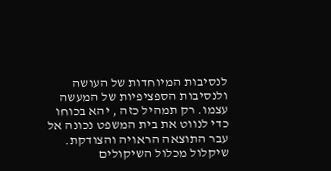לנסיבות המיוחדות של העושה ולנסיבות הספציפיות של המעשה עצמו. רק תמהיל כזה , יהא בכוחו כדי לנווט את בית המשפט נכונה אל עבר התוצאה הראויה והצודקת.   שיקלול מכלול השיקולים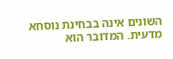השונים אינה בבחינת נוסחא מדעית. המדובר הוא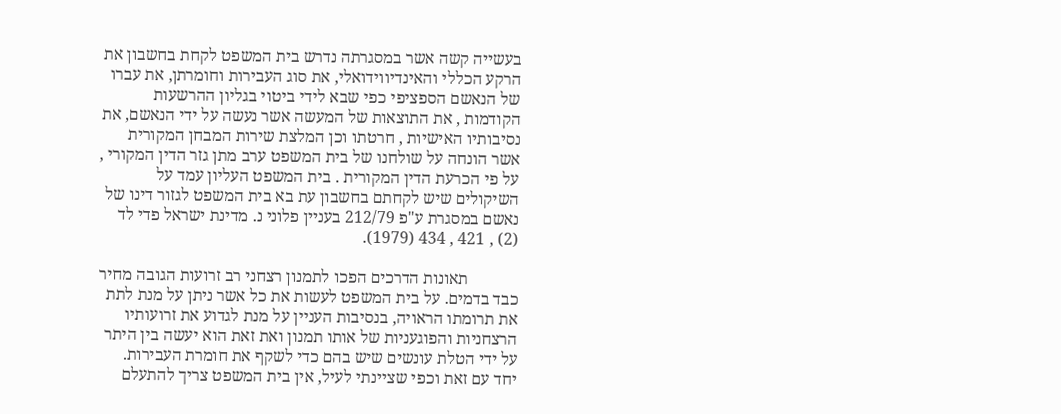בעשייה קשה אשר במסגרתה נדרש בית המשפט לקחת בחשבון את הרקע הכללי והאינדיווידואלי, את סוג העבירות וחומרתן, את עברו של הנאשם הספציפי כפי שבא לידי ביטוי בגליון ההרשעות הקודמות , את התוצאות של המעשה אשר נעשה על ידי הנאשם, את נסיבותיו האישיות , חרטתו וכן המלצת שירות המבחן המקורית אשר הונחה על שולחנו של בית המשפט ערב מתן גזר הדין המקורי , על פי הכרעת הדין המקורית . בית המשפט העליון עמד על השיקולים שיש לקחתם בחשבון עת בא בית המשפט לגזור דינו של נאשם במסגרת ע"פ 212/79 בעניין פלוני נ. מדינת ישראל פדי לד (2) , 421 , 434 (1979).

            תאונות הדרכים הפכו לתמנון רצחני רב זרועות הגובה מחיר כבד בדמים. על בית המשפט לעשות את כל אשר ניתן על מנת לתת את תרומתו הראויה, בנסיבות העניין על מנת לגדוע את זרועותיו הרצחניות והפוגעניות של אותו תמנון ואת זאת הוא יעשה בין היתר על ידי הטלת עונשים שיש בהם כדי לשקף את חומרת העבירות.  יחד עם זאת וכפי שציינתי לעיל, אין בית המשפט צריך להתעלם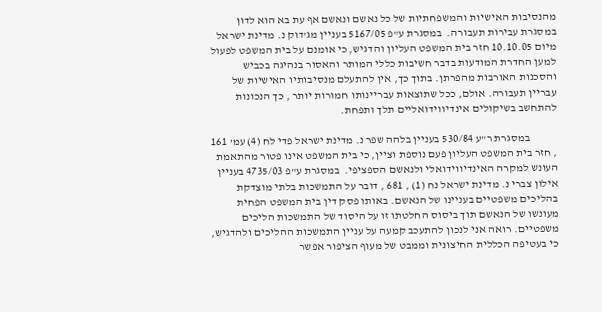מהנסיבות האישיות והמשפחתיות של כל נאשם ונאשם אף עת בא הוא לדון במסגרת עבירות תעבורה.  במסגרת ע"פ 5167/05 בעניין מג'דוק נ. מדינת ישראל מיום 10.10.05 חזר בית המשפט העליון והדגיש, כי אומנם על בית המשפט לפעול למען החדרת המודעות בדבר חשיבות כללי המותר והאסור בנהיגה בכביש והסכנות האורבות מהפרתן. בתוך כך, אין להתעלם מנסיבותיו האישיות של עבריין תעבורה. אולם, ככל שתוצאות עבריינותו חמורות יותר , כך הנכונות להתחשב בשיקולים אינדיווידואליים תלך ותפחת.

            במסגרת ר"ע 530/84 בעניין בלהה שפר נ. מדינת ישראל פדי לח (4) עמ' 161 , חזר בית המשפט העליון פעם נוספת וציין, כי בית המשפט אינו פטור מהתאמת העונש למקרה האינדיווידואלי ולנאשם הספציפי.  במסגרת ע"פ 4735/03 בעניין אילון צברי נ. מדינת ישראל נח (1) , 681 , דובר על התמשכות בלתי מוצדקת בהליכים משפטיים בעניינו של הנאשם. באותו פסק דין בית המשפט הפחית מעונשו של הנאשם תוך ביסוס החלטתו זו על היסוד של התמשכות הליכים משפטיים. רואה אני לנכון להתעכב קמעה על עניין התמשכות ההליכים ולהדגיש, כי בעטיפה הכללית החיצונית וממבט של מעוף הציפור אפשר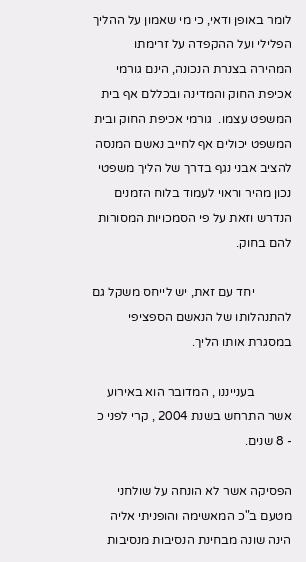לומר באופן ודאי, כי מי שאמון על ההליך הפלילי ועל ההקפדה על זרימתו המהירה בצנרת הנכונה, הינם גורמי אכיפת החוק והמדינה ובכללם אף בית המשפט עצמו.  גורמי אכיפת החוק ובית המשפט יכולים אף לחייב נאשם המנסה להציב אבני נגף בדרך של הליך משפטי נכון מהיר וראוי לעמוד בלוח הזמנים הנדרש וזאת על פי הסמכויות המסורות להם בחוק.

            יחד עם זאת, יש לייחס משקל גם להתנהלותו של הנאשם הספציפי במסגרת אותו הליך.

            בענייננו , המדובר הוא באירוע אשר התרחש בשנת 2004 , קרי לפני כ - 8 שנים.

הפסיקה אשר לא הונחה על שולחני מטעם ב"כ המאשימה והופניתי אליה הינה שונה מבחינת הנסיבות מנסיבות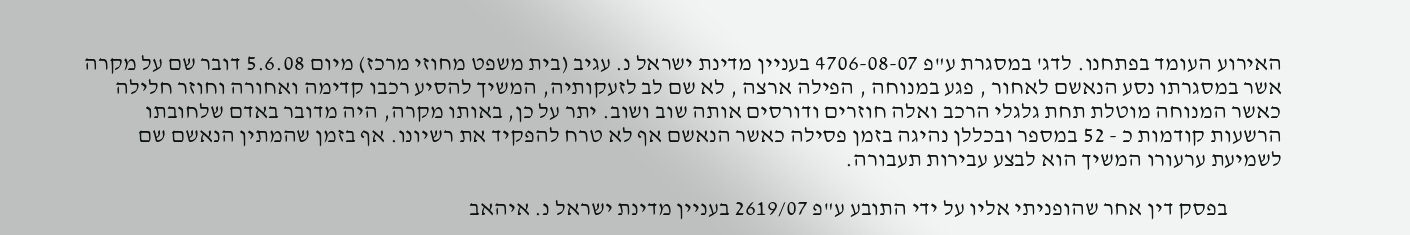האירוע העומד בפתחנו. לדג' במסגרת ע"פ 4706-08-07 בעניין מדינת ישראל נ. עגיב (בית משפט מחוזי מרכז) מיום 5.6.08 דובר שם על מקרה אשר במסגרתו נסע הנאשם לאחור , פגע במנוחה , הפילה ארצה , לא שם לב לזעקותיה, המשיך להסיע רכבו קדימה ואחורה וחוזר חלילה כאשר המנוחה מוטלת תחת גלגלי הרכב ואלה חוזרים ודורסים אותה שוב ושוב. יתר על כן, באותו מקרה, היה מדובר באדם שלחובתו הרשעות קודמות כ - 52 במספר ובכללן נהיגה בזמן פסילה כאשר הנאשם אף לא טרח להפקיד את רשיונו. אף בזמן שהמתין הנאשם שם לשמיעת ערעורו המשיך הוא לבצע עבירות תעבורה.

            בפסק דין אחר שהופניתי אליו על ידי התובע ע"פ 2619/07 בעניין מדינת ישראל נ. איהאב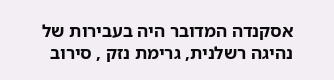אסקנדה המדובר היה בעבירות של נהיגה רשלנית, גרימת נזק , סירוב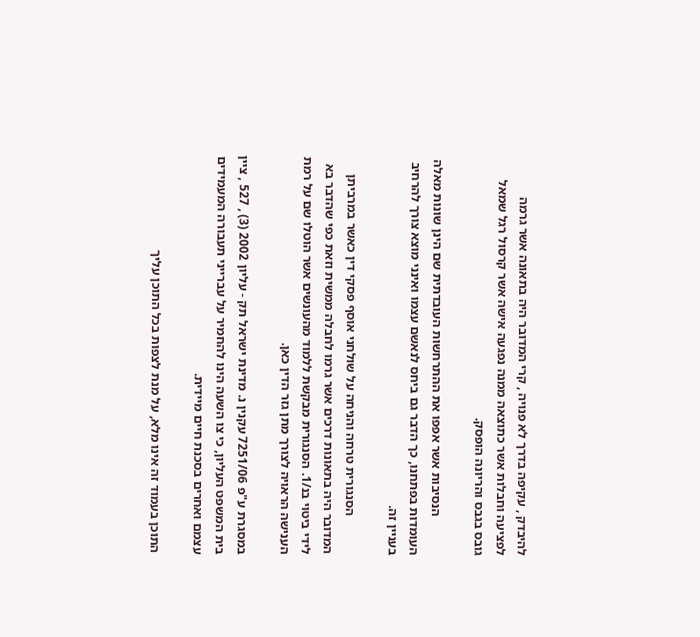להיבדק , עקיפה בדרך לא פנויה , קרי המדובר היה בתאונה אשר גרמה לפציעה וחבלות אשר כתוצאה ממנה נפגעה אישה אשר קרסול רגל שמאל גובס בגבס והריונה הופסק.

            הנסיבות אשר אפפו את ההתרחשות העובדתית שם הינן שונות מאלה העומדות בפתחנו, כך הדבר גם ביחס לנאשם עצמו ואינני מוצא צורך להרחיב בעניין זה.

            הסנגורית טרחה והניחה על שולחני אוסף פסקי דין כאשר במרביתן המדובר היה בתאונות דרכים אשר גרמו לחבלה ממשית וזאת כפי שהדבר בא לידי ביטוי בנ/1. הסנגורית מבקשת ללמוד מהעונשים אשר הוטלו שם על רמת הענישה הראויה לצורך מתן גזר הדין כאן.

במסגרת ע"פ 7251/06 עקנין נ. מדינת ישראל תק - עליון 2002 (3) , 527 , ציין בית המשפט העליון, כי צו השעה הינו להחמיר על עברייני תעבורה המעמידים עצמם ואחרים בסכנת חיים מיידית.

התוכן בעמוד זה אינו מלא, על מנת לצפות בכל התוכן עליך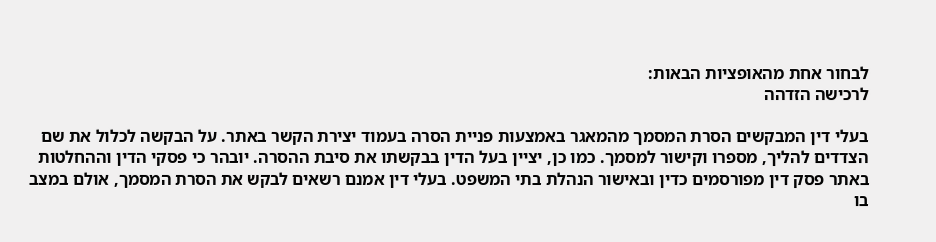לבחור אחת מהאופציות הבאות:
לרכישה הזדהה

בעלי דין המבקשים הסרת המסמך מהמאגר באמצעות פניית הסרה בעמוד יצירת הקשר באתר. על הבקשה לכלול את שם הצדדים להליך, מספרו וקישור למסמך. כמו כן, יציין בעל הדין בבקשתו את סיבת ההסרה. יובהר כי פסקי הדין וההחלטות באתר פסק דין מפורסמים כדין ובאישור הנהלת בתי המשפט. בעלי דין אמנם רשאים לבקש את הסרת המסמך, אולם במצב בו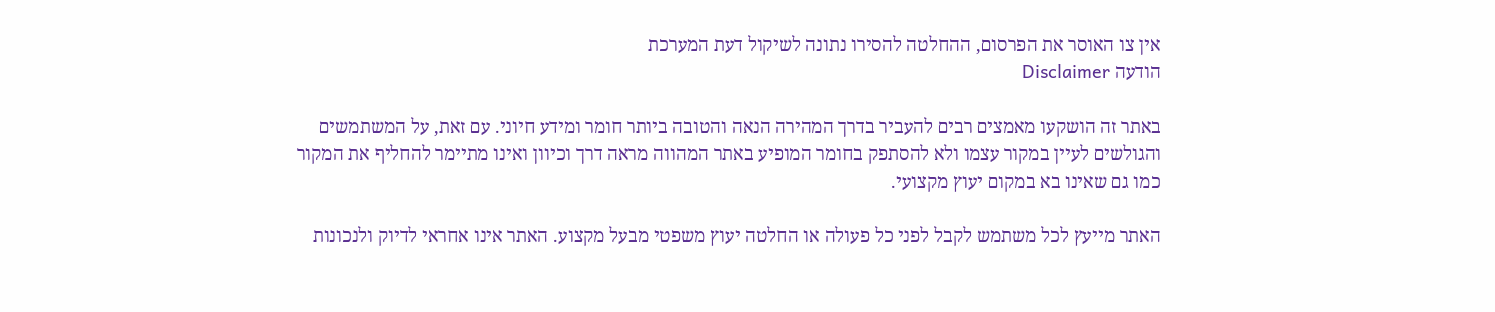אין צו האוסר את הפרסום, ההחלטה להסירו נתונה לשיקול דעת המערכת
הודעה Disclaimer

באתר זה הושקעו מאמצים רבים להעביר בדרך המהירה הנאה והטובה ביותר חומר ומידע חיוני. עם זאת, על המשתמשים והגולשים לעיין במקור עצמו ולא להסתפק בחומר המופיע באתר המהווה מראה דרך וכיוון ואינו מתיימר להחליף את המקור כמו גם שאינו בא במקום יעוץ מקצועי.

האתר מייעץ לכל משתמש לקבל לפני כל פעולה או החלטה יעוץ משפטי מבעל מקצוע. האתר אינו אחראי לדיוק ולנכונות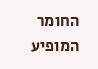החומר המופיע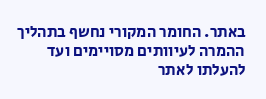באתר. החומר המקורי נחשף בתהליך ההמרה לעיוותים מסויימים ועד להעלתו לאתר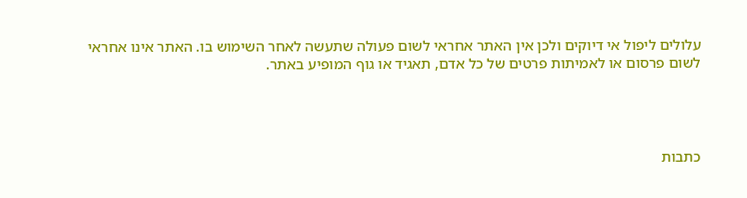עלולים ליפול אי דיוקים ולכן אין האתר אחראי לשום פעולה שתעשה לאחר השימוש בו. האתר אינו אחראי לשום פרסום או לאמיתות פרטים של כל אדם, תאגיד או גוף המופיע באתר.




כתבות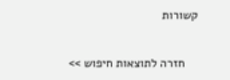קשורות

    חזרה לתוצאות חיפוש >>